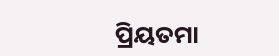ପ୍ରିୟତମା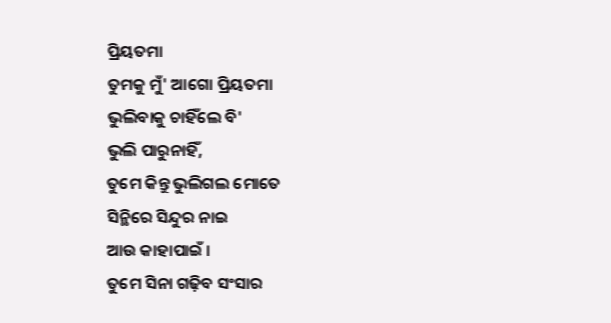ପ୍ରିୟତମା
ତୁମକୁ ମୁଁ' ଆଗୋ ପ୍ରିୟତମା
ଭୁଲିବାକୁ ଚାହିଁଲେ ବି'
ଭୁଲି ପାରୁନାହିଁ,
ତୁମେ କିନ୍ତୁ ଭୁଲିଗଲ ମୋତେ
ସିନ୍ଥିରେ ସିନ୍ଦୁର ନାଇ
ଆଉ କାହାପାଇଁ ।
ତୁମେ ସିନା ଗଢ଼ିବ ସଂସାର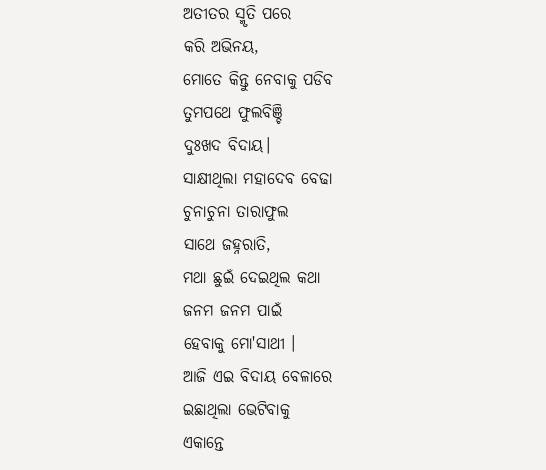ଅତୀତର ସ୍ମୃତି ପରେ
କରି ଅଭିନୟ,
ମୋତେ କିନ୍ତୁ ନେବାକୁ ପଡିବ
ତୁମପଥେ ଫୁଲବିଞ୍ଚି
ଦୁଃଖଦ ବିଦାୟ।
ସାକ୍ଷୀଥିଲା ମହାଦେବ ବେଢା
ଚୁନାଚୁନା ତାରାଫୁଲ
ସାଥେ ଜହ୍ନରାତି,
ମଥା ଛୁଇଁ ଦେଇଥିଲ କଥା
ଜନମ ଜନମ ପାଇଁ
ହେବାକୁ ମୋ'ସାଥୀ ।
ଆଜି ଏଇ ବିଦାୟ ବେଳାରେ
ଇଛାଥିଲା ଭେଟିବାକୁ
ଏକାନ୍ତେ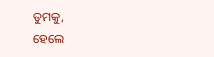ତୁମକୁ,
ହେଲେ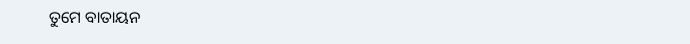ତୁମେ ବାତାୟନ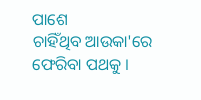ପାଶେ
ଚାହିଁଥିବ ଆଉକା'ରେ
ଫେରିବା ପଥକୁ ।